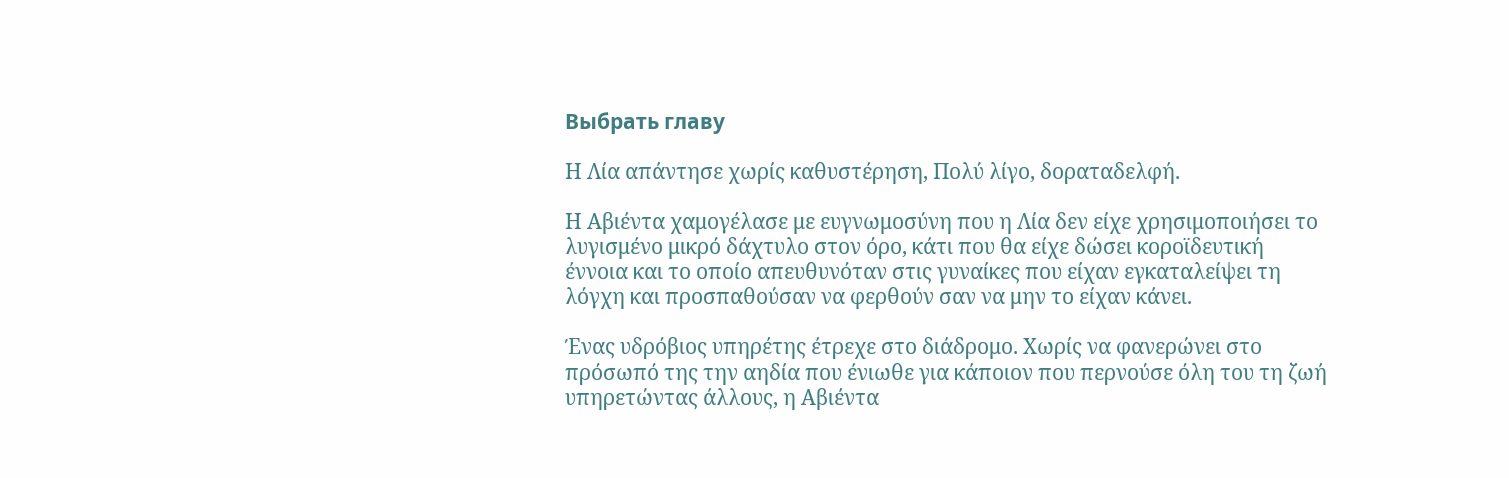Выбрать главу

Η Λία απάντησε χωρίς καθυστέρηση, Πολύ λίγο, δοραταδελφή.

Η Αβιέντα χαμογέλασε με ευγνωμοσύνη που η Λία δεν είχε χρησιμοποιήσει το λυγισμένο μικρό δάχτυλο στον όρο, κάτι που θα είχε δώσει κοροϊδευτική έννοια και το οποίο απευθυνόταν στις γυναίκες που είχαν εγκαταλείψει τη λόγχη και προσπαθούσαν να φερθούν σαν να μην το είχαν κάνει.

Ένας υδρόβιος υπηρέτης έτρεχε στο διάδρομο. Χωρίς να φανερώνει στο πρόσωπό της την αηδία που ένιωθε για κάποιον που περνούσε όλη του τη ζωή υπηρετώντας άλλους, η Αβιέντα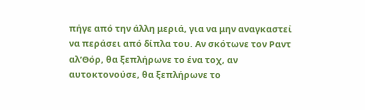πήγε από την άλλη μεριά, για να μην αναγκαστεί να περάσει από δίπλα του. Αν σκότωνε τον Ραντ αλ’Θόρ, θα ξεπλήρωνε το ένα τοχ, αν αυτοκτονούσε, θα ξεπλήρωνε το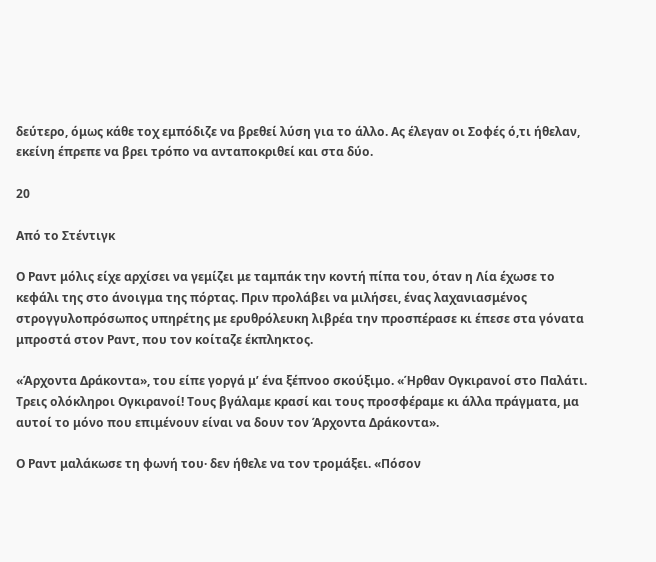δεύτερο, όμως κάθε τοχ εμπόδιζε να βρεθεί λύση για το άλλο. Ας έλεγαν οι Σοφές ό,τι ήθελαν, εκείνη έπρεπε να βρει τρόπο να ανταποκριθεί και στα δύο.

20

Από το Στέντιγκ

Ο Ραντ μόλις είχε αρχίσει να γεμίζει με ταμπάκ την κοντή πίπα του, όταν η Λία έχωσε το κεφάλι της στο άνοιγμα της πόρτας. Πριν προλάβει να μιλήσει, ένας λαχανιασμένος στρογγυλοπρόσωπος υπηρέτης με ερυθρόλευκη λιβρέα την προσπέρασε κι έπεσε στα γόνατα μπροστά στον Ραντ, που τον κοίταζε έκπληκτος.

«Άρχοντα Δράκοντα», του είπε γοργά μ’ ένα ξέπνοο σκούξιμο. «Ήρθαν Ογκιρανοί στο Παλάτι. Τρεις ολόκληροι Ογκιρανοί! Τους βγάλαμε κρασί και τους προσφέραμε κι άλλα πράγματα, μα αυτοί το μόνο που επιμένουν είναι να δουν τον Άρχοντα Δράκοντα».

Ο Ραντ μαλάκωσε τη φωνή του· δεν ήθελε να τον τρομάξει. «Πόσον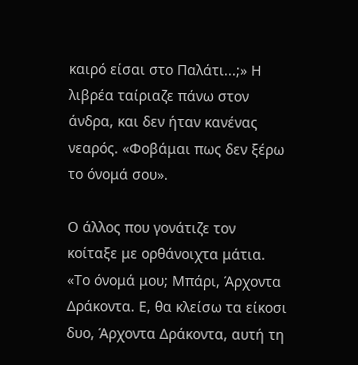καιρό είσαι στο Παλάτι...;» Η λιβρέα ταίριαζε πάνω στον άνδρα, και δεν ήταν κανένας νεαρός. «Φοβάμαι πως δεν ξέρω το όνομά σου».

Ο άλλος που γονάτιζε τον κοίταξε με ορθάνοιχτα μάτια. «Το όνομά μου; Μπάρι, Άρχοντα Δράκοντα. Ε, θα κλείσω τα είκοσι δυο, Άρχοντα Δράκοντα, αυτή τη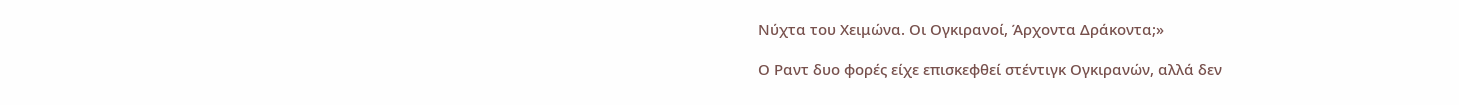Νύχτα του Χειμώνα. Οι Ογκιρανοί, Άρχοντα Δράκοντα;»

Ο Ραντ δυο φορές είχε επισκεφθεί στέντιγκ Ογκιρανών, αλλά δεν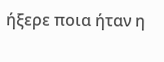ήξερε ποια ήταν η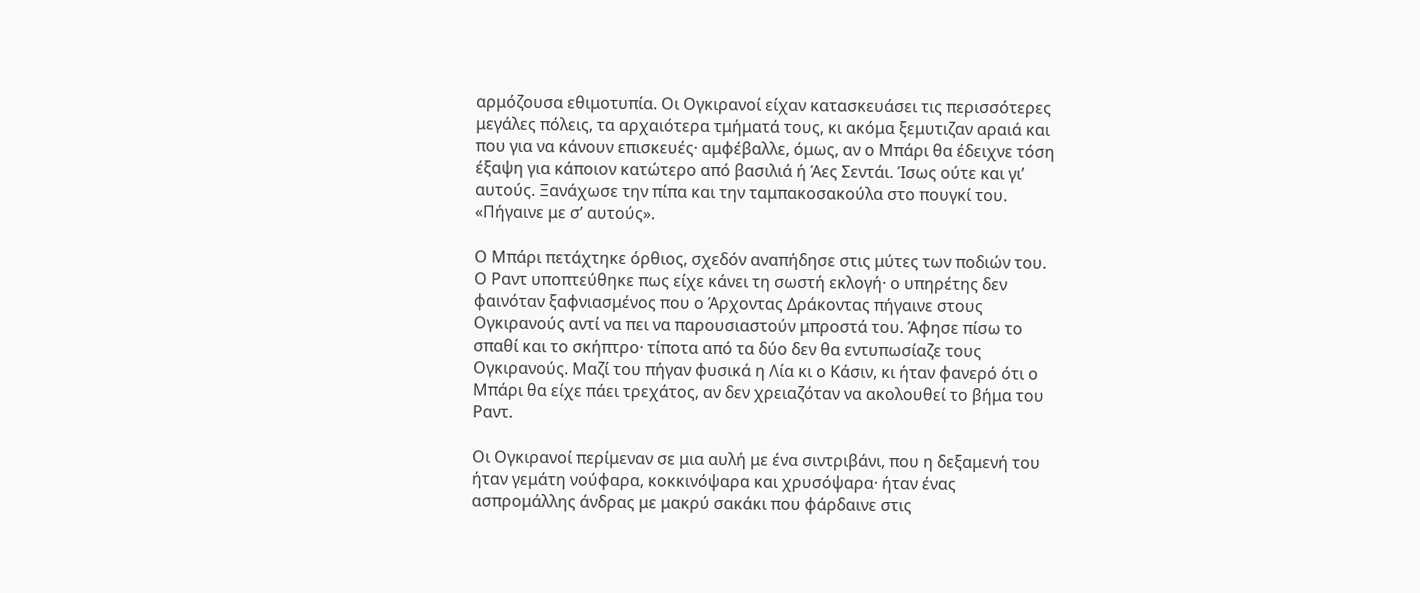αρμόζουσα εθιμοτυπία. Οι Ογκιρανοί είχαν κατασκευάσει τις περισσότερες μεγάλες πόλεις, τα αρχαιότερα τμήματά τους, κι ακόμα ξεμυτιζαν αραιά και που για να κάνουν επισκευές· αμφέβαλλε, όμως, αν ο Μπάρι θα έδειχνε τόση έξαψη για κάποιον κατώτερο από βασιλιά ή Άες Σεντάι. Ίσως ούτε και γι’ αυτούς. Ξανάχωσε την πίπα και την ταμπακοσακούλα στο πουγκί του. «Πήγαινε με σ’ αυτούς».

Ο Μπάρι πετάχτηκε όρθιος, σχεδόν αναπήδησε στις μύτες των ποδιών του. Ο Ραντ υποπτεύθηκε πως είχε κάνει τη σωστή εκλογή· ο υπηρέτης δεν φαινόταν ξαφνιασμένος που ο Άρχοντας Δράκοντας πήγαινε στους Ογκιρανούς αντί να πει να παρουσιαστούν μπροστά του. Άφησε πίσω το σπαθί και το σκήπτρο· τίποτα από τα δύο δεν θα εντυπωσίαζε τους Ογκιρανούς. Μαζί του πήγαν φυσικά η Λία κι ο Κάσιν, κι ήταν φανερό ότι ο Μπάρι θα είχε πάει τρεχάτος, αν δεν χρειαζόταν να ακολουθεί το βήμα του Ραντ.

Οι Ογκιρανοί περίμεναν σε μια αυλή με ένα σιντριβάνι, που η δεξαμενή του ήταν γεμάτη νούφαρα, κοκκινόψαρα και χρυσόψαρα· ήταν ένας ασπρομάλλης άνδρας με μακρύ σακάκι που φάρδαινε στις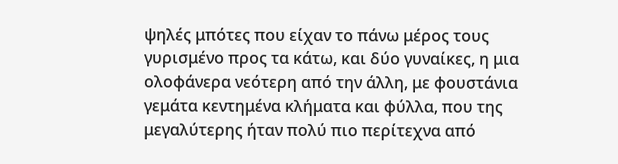ψηλές μπότες που είχαν το πάνω μέρος τους γυρισμένο προς τα κάτω, και δύο γυναίκες, η μια ολοφάνερα νεότερη από την άλλη, με φουστάνια γεμάτα κεντημένα κλήματα και φύλλα, που της μεγαλύτερης ήταν πολύ πιο περίτεχνα από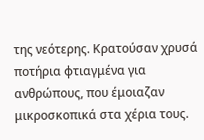της νεότερης. Κρατούσαν χρυσά ποτήρια φτιαγμένα για ανθρώπους, που έμοιαζαν μικροσκοπικά στα χέρια τους.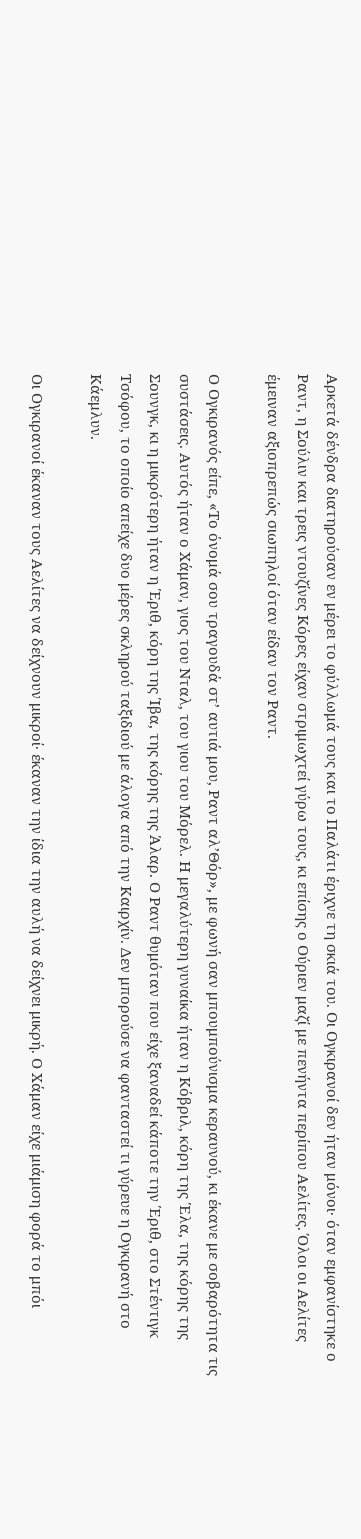Αρκετά δένδρα διατηρούσαν εν μέρει το φύλλωμά τους και το Παλάτι έριχνε τη σκιά του. Οι Ογκιρανοί δεν ήταν μόνοι· όταν εμφανίστηκε ο Ραντ, η Σούλιν και τρεις ντουζίνες Κόρες είχαν στριμωχτεί γύρω τους, κι επίσης ο Ούριεν μαζί με πενήντα περίπου Αελίτες. Όλοι οι Αελίτες έμειναν αξιοπρεπώς σιωπηλοί όταν είδαν τον Ραντ.

Ο Ογκιρανός είπε, «Το όνομά σου τραγουδά στ’ αυτιά μου, Ραντ αλ’Θόρ», με φωνή σαν μπουμπούνισμα κεραυνού, κι έκανε με σοβαρότητα τις συστάσεις. Αυτός ήταν ο Χάμαν, γιος του Νταλ, του γιου του Μόρελ. Η μεγαλύτερη γυναίκα ήταν η Κόβριλ, κόρη της Έλα, της κόρης της Σουνγκ, κι η μικρότερη ήταν η Έριθ, κόρη της Ίβα, της κόρης της Άλαρ. Ο Ραντ θυμόταν που είχε ξαναδεί κάποτε την Έριθ, στο Στέντιγκ Τσόφου, το οποίο απείχε δυο μέρες σκληρού ταξιδιού με άλογα από την Καιρχίν. Δεν μπορούσε να φανταστεί τι γύρευε η Ογκιρανή στο Κάεμλυν.

Οι Ογκιρανοί έκαναν τους Αελίτες να δείχνουν μικροί· έκαναν την ίδια την αυλή να δείχνει μικρή. Ο Χάμαν είχε μιάμιση φορά το μπόι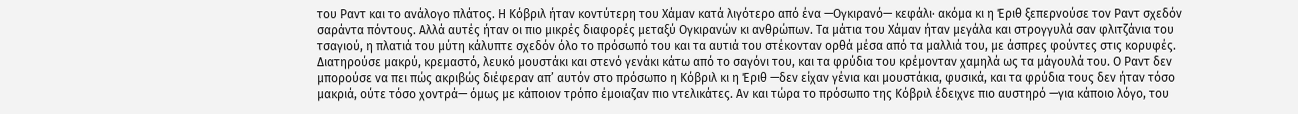του Ραντ και το ανάλογο πλάτος. Η Κόβριλ ήταν κοντύτερη του Χάμαν κατά λιγότερο από ένα —Ογκιρανό— κεφάλι· ακόμα κι η Έριθ ξεπερνούσε τον Ραντ σχεδόν σαράντα πόντους. Αλλά αυτές ήταν οι πιο μικρές διαφορές μεταξύ Ογκιρανών κι ανθρώπων. Τα μάτια του Χάμαν ήταν μεγάλα και στρογγυλά σαν φλιτζάνια του τσαγιού, η πλατιά του μύτη κάλυπτε σχεδόν όλο το πρόσωπό του και τα αυτιά του στέκονταν ορθά μέσα από τα μαλλιά του, με άσπρες φούντες στις κορυφές. Διατηρούσε μακρύ, κρεμαστό, λευκό μουστάκι και στενό γενάκι κάτω από το σαγόνι του, και τα φρύδια του κρέμονταν χαμηλά ως τα μάγουλά του. Ο Ραντ δεν μπορούσε να πει πώς ακριβώς διέφεραν απ’ αυτόν στο πρόσωπο η Κόβριλ κι η Έριθ —δεν είχαν γένια και μουστάκια, φυσικά, και τα φρύδια τους δεν ήταν τόσο μακριά, ούτε τόσο χοντρά— όμως με κάποιον τρόπο έμοιαζαν πιο ντελικάτες. Αν και τώρα το πρόσωπο της Κόβριλ έδειχνε πιο αυστηρό —για κάποιο λόγο, του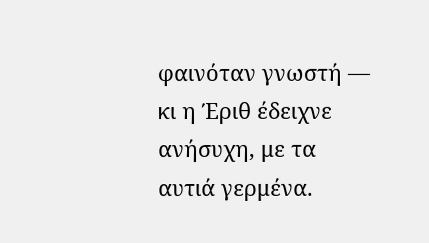φαινόταν γνωστή — κι η Έριθ έδειχνε ανήσυχη, με τα αυτιά γερμένα.